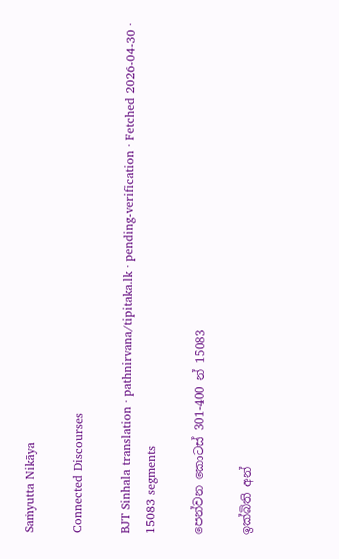Saṁyutta Nikāya

Connected Discourses

BJT Sinhala translation · pathnirvana/tipitaka.lk · pending-verification · Fetched 2026-04-30 · 15083 segments

පෙන්වන කොටස් 301-400 න් 15083

ඉක්බිති අන්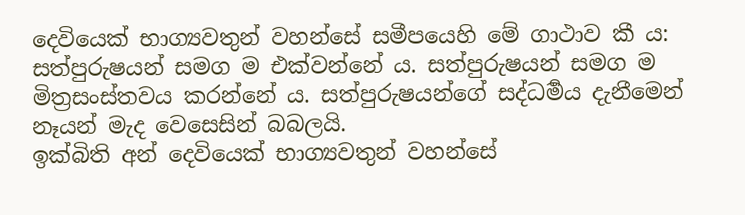දෙවියෙක් භාග්‍යවතුන් වහන්සේ සමීපයෙහි මේ ගාථාව කී ය:
සත්පුරුෂයන් සමග ම එක්වන්නේ ය. සත්පුරුෂයන් සමග ම මිත්‍රසංස්තවය කරන්නේ ය. සත්පුරුෂයන්ගේ සද්ධර්‍මය දැනීමෙන් නෑයන් මැද වෙසෙසින් බබලයි.
ඉක්බිති අන් දෙවියෙක් භාග්‍යවතුන් වහන්සේ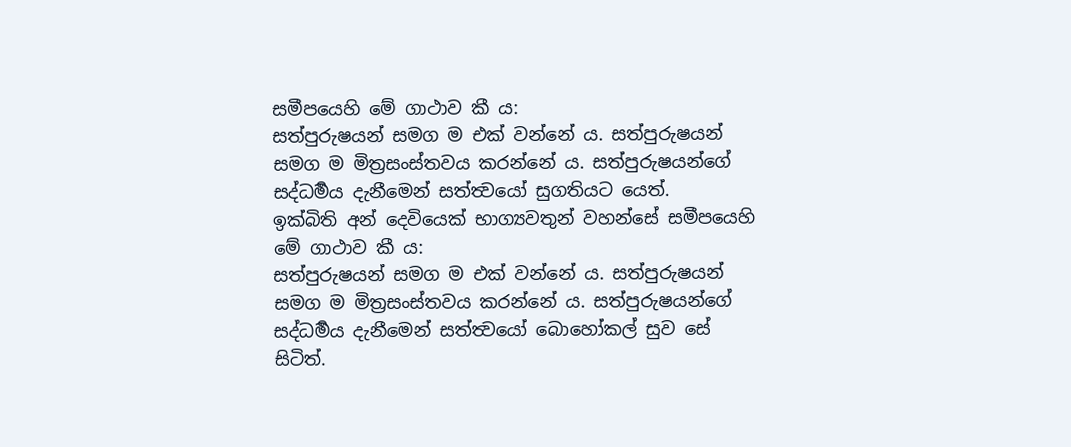සමීපයෙහි මේ ගාථාව කී ය:
සත්පුරුෂයන් සමග ම එක් වන්නේ ය. සත්පුරුෂයන් සමග ම මිත්‍රසංස්තවය කරන්නේ ය. සත්පුරුෂයන්ගේ සද්ධර්‍මය දැනීමෙන් සත්ත්‍වයෝ සුගතියට යෙත්.
ඉක්බිති අන් දෙවියෙක් භාග්‍යවතුන් වහන්සේ සමීපයෙහි මේ ගාථාව කී ය:
සත්පුරුෂයන් සමග ම එක් වන්නේ ය. සත්පුරුෂයන් සමග ම මිත්‍රසංස්තවය කරන්නේ ය. සත්පුරුෂයන්ගේ සද්ධර්‍මය දැනීමෙන් සත්ත්‍වයෝ බොහෝකල් සුව සේ සිටිත්.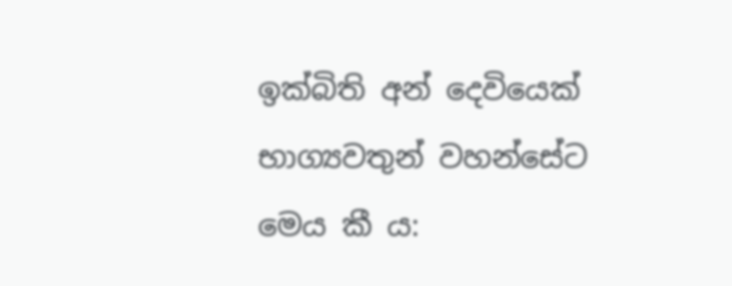ඉක්බිති අන් දෙවියෙක් භාග්‍යවතුන් වහන්සේට මෙය කී ය: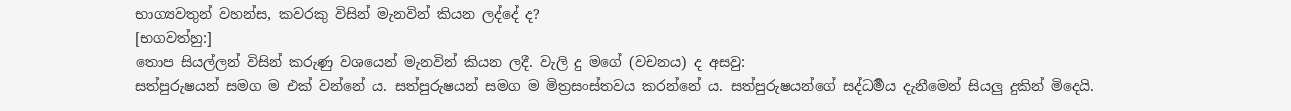භාග්‍යවතුන් වහන්ස, කවරකු විසින් මැනවින් කියන ලද්දේ ද?
[භගවත්හු:]
තොප සියල්ලන් විසින් කරුණු වශයෙන් මැනවින් කියන ලදී. වැලි දු මගේ (වචනය) ද අසවු:
සත්පුරුෂයන් සමග ම එක් වන්නේ ය. සත්පුරුෂයන් සමග ම මිත්‍රසංස්තවය කරන්නේ ය. සත්පුරුෂයන්ගේ සද්ධර්‍මය දැනීමෙන් සියලු දුකින් මිදෙයි.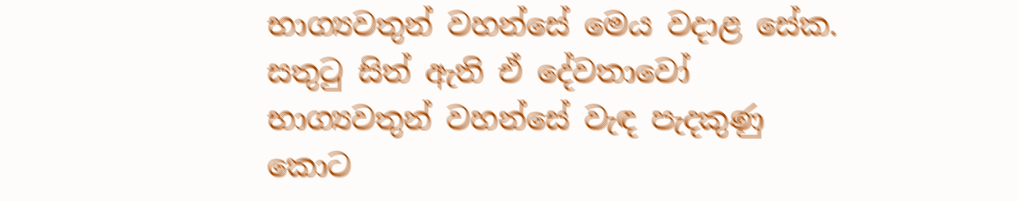භාග්‍යවතුන් වහන්සේ මෙය වදාළ සේක. සතුටු සිත් ඇති ඒ දේවතාවෝ භාග්‍යවතුන් වහන්සේ වැඳ පැදකුණු කොට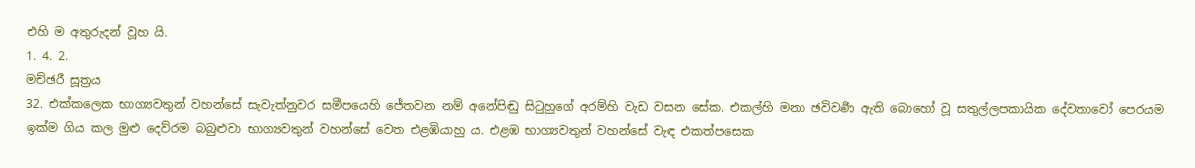එහි ම අතුරුදන් වූහ යි.
1. 4. 2.
මච්ඡරී සූත්‍රය
32. එක්කලෙක භාග්‍යවතුන් වහන්සේ සැවැත්නුවර සමීපයෙහි ජේතවන නම් අනේපිඬු සිටුහුගේ අරම්හි වැඩ වසන සේක. එකල්හි මනා ඡවිවර්‍ණ ඇති බොහෝ වූ සතුල්ලපකායික දේවතාවෝ පෙරයම ඉක්ම ගිය කල මුළු දෙව්රම බබුළුවා භාග්‍යවතුන් වහන්සේ වෙත එළඹියාහු ය. එළඹ භාග්‍යවතුන් වහන්සේ වැඳ එකත්පසෙක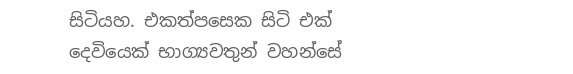සිටියහ. එකත්පසෙක සිටි එක් දෙවියෙක් භාග්‍යවතුන් වහන්සේ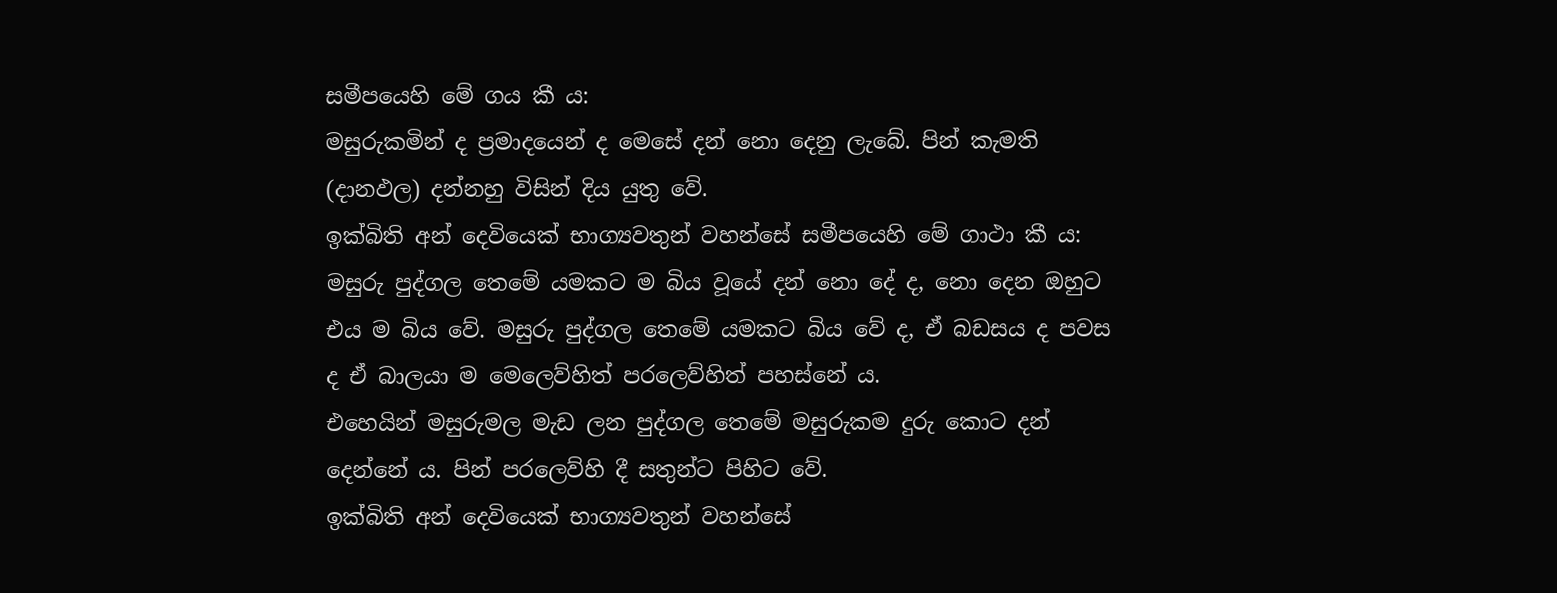සමීපයෙහි මේ ගය කී ය:
මසුරුකමින් ද ප්‍රමාදයෙන් ද මෙසේ දන් නො දෙනු ලැබේ. පින් කැමති (දානඵල) දන්නහු විසින් දිය යුතු වේ.
ඉක්බිති අන් දෙවියෙක් භාග්‍යවතුන් වහන්සේ සමීපයෙහි මේ ගාථා කී ය:
මසුරු පුද්ගල තෙමේ යමකට ම බිය වූයේ දන් නො දේ ද, නො දෙන ඔහුට එය ම බිය වේ. මසුරු පුද්ගල තෙමේ යමකට බිය වේ ද, ඒ බඩසය ද පවස ද ඒ බාලයා ම මෙලෙව්හිත් පරලෙව්හිත් පහස්නේ ය.
එහෙයින් මසුරුමල මැඩ ලන පුද්ගල තෙමේ මසුරුකම දුරු කොට දන් දෙන්නේ ය. පින් පරලෙව්හි දී සතුන්ට පිහිට වේ.
ඉක්බිති අන් දෙවියෙක් භාග්‍යවතුන් වහන්සේ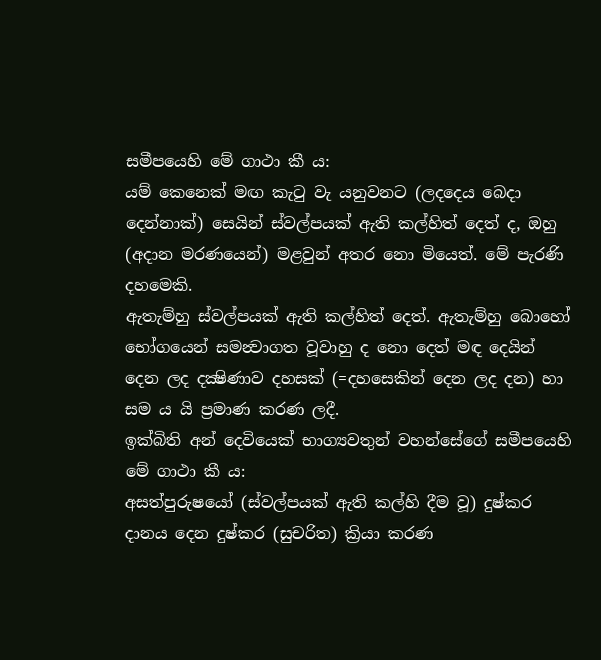සමීපයෙහි මේ ගාථා කී ය:
යම් කෙනෙක් මඟ කැටු වැ යනුවනට (ලදදෙය බෙදා දෙන්නාක්) සෙයින් ස්වල්පයක් ඇති කල්හිත් දෙත් ද, ඔහු (අදාන මරණයෙන්) මළවුන් අතර නො මියෙත්. මේ පැරණි දහමෙකි.
ඇතැම්හු ස්වල්පයක් ඇති කල්හිත් දෙත්. ඇතැම්හු බොහෝ භෝගයෙන් සමන්‍වාගත වූවාහු ද නො දෙත් මඳ දෙයින් දෙන ලද දක්‍ෂිණාව දහසක් (=දහසෙකින් දෙන ලද දන) හා සම ය යි ප්‍රමාණ කරණ ලදී.
ඉක්බිති අන් දෙවියෙක් භාග්‍යවතුන් වහන්සේගේ සමීපයෙහි මේ ගාථා කී ය:
අසත්පුරුෂයෝ (ස්වල්පයක් ඇති කල්හි දීම වූ) දුෂ්කර දානය දෙන දුෂ්කර (සුචරිත) ක්‍රියා කරණ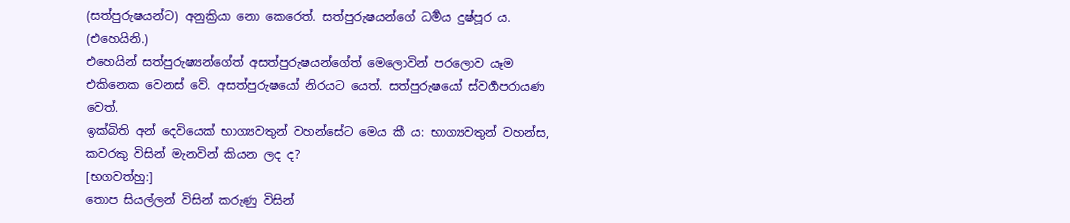(සත්පුරුෂයන්ට) අනුක්‍රියා නො කෙරෙත්. සත්පුරුෂයන්ගේ ධර්‍මය දුෂ්පූර ය. (එහෙයිනි.)
එහෙයින් සත්පුරුෂ්‍යන්ගේත් අසත්පුරුෂයන්ගේත් මෙලොවින් පරලොව යෑම එකිනෙක වෙනස් වේ. අසත්පුරුෂයෝ නිරයට යෙත්. සත්පුරුෂයෝ ස්වර්‍ගපරායණ වෙත්.
ඉක්බිති අන් දෙවියෙක් භාග්‍යවතුන් වහන්සේට මෙය කී ය: භාග්‍යවතුන් වහන්ස, කවරකු විසින් මැනවින් කියන ලද ද?
[භගවත්හු:]
තොප සියල්ලන් විසින් කරුණු විසින්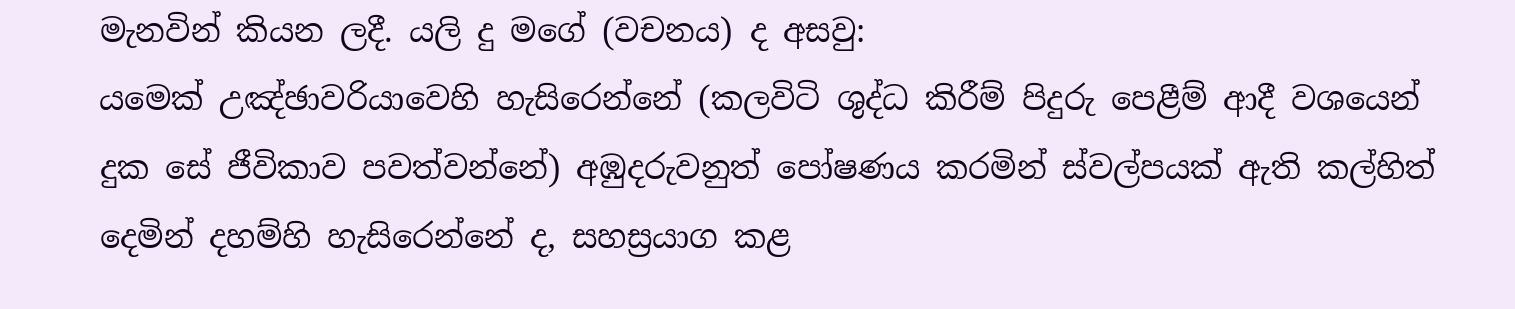මැනවින් කියන ලදී. යලි දු මගේ (වචනය) ද අසවු:
යමෙක් උඤ්ඡාවරියාවෙහි හැසිරෙන්නේ (කලවිටි ශුද්ධ කිරීම් පිදුරු පෙළීම් ආදී වශයෙන් දුක සේ ජීවිකාව පවත්වන්නේ) අඹුදරුවනුත් පෝෂණය කරමින් ස්වල්පයක් ඇති කල්හිත් දෙමින් දහම්හි හැසිරෙන්නේ ද, සහස්‍රයාග කළ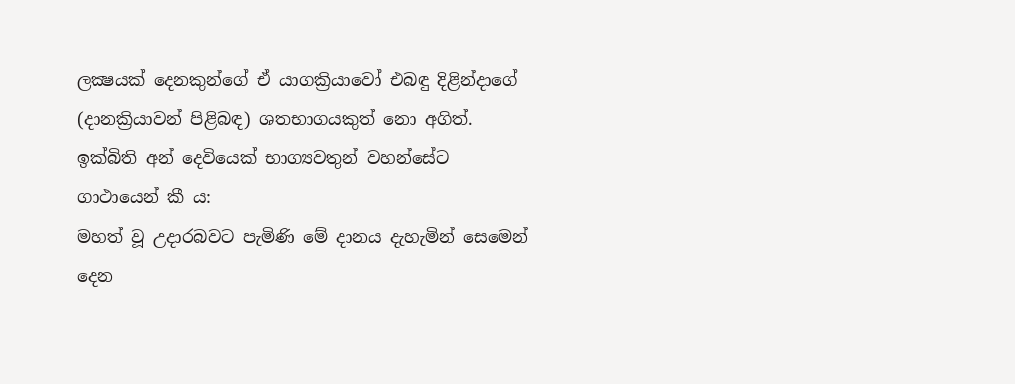ලක්‍ෂයක් දෙනකුන්ගේ ඒ යාගක්‍රියාවෝ එබඳු දිළින්දාගේ (දානක්‍රියාවන් පිළිබඳ) ශතභාගයකුත් නො අගිත්.
ඉක්බිති අන් දෙවියෙක් භාග්‍යවතුන් වහන්සේට ගාථායෙන් කී ය:
මහත් වූ උදාරබවට පැමිණි මේ දානය දැහැමින් සෙමෙන් දෙන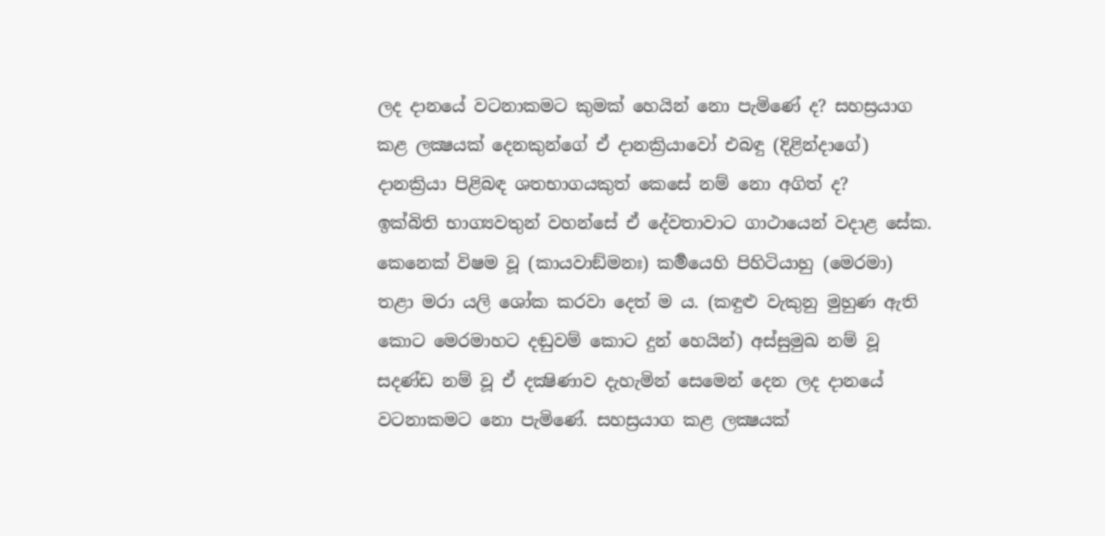ලද දානයේ වටනාකමට කුමක් හෙයින් නො පැමිණේ ද? සහස්‍රයාග කළ ලක්‍ෂයක් දෙනකුන්ගේ ඒ දානක්‍රියාවෝ එබඳු (දිළින්දාගේ) දානක්‍රියා පිළිබඳ ශතභාගයකුත් කෙසේ නම් නො අගිත් ද?
ඉක්බිති භාග්‍යවතුන් වහන්සේ ඒ දේවතාවාට ගාථායෙන් වදාළ සේක.
කෙනෙක් විෂම වූ (කායවාඞ්මනඃ) කර්‍මයෙහි පිහිටියාහු (මෙරමා) තළා මරා යලි ශෝක කරවා දෙත් ම ය. (කඳුළු වැකුනු මුහුණ ඇති කොට මෙරමාහට දඬුවම් කොට දුන් හෙයින්) අස්සුමුඛ නම් වූ සදණ්ඩ නම් වූ ඒ දක්‍ෂිණාව දැහැමින් සෙමෙන් දෙන ලද දානයේ වටනාකමට නො පැමිණේ. සහස්‍රයාග කළ ලක්‍ෂයක්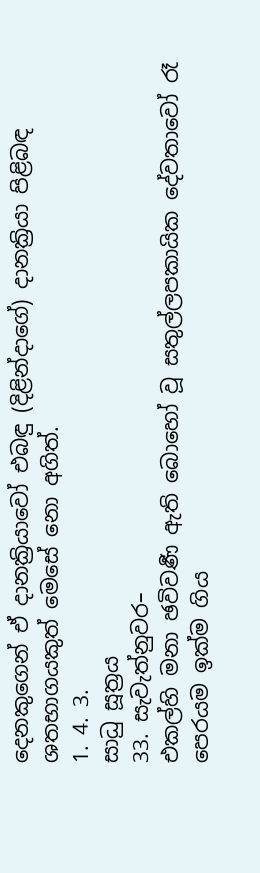දෙනකුගෙන් ඒ දානක්‍රියාවෝ එබඳු (දිළින්දාගේ) දානක්‍රියා පිළිබඳ ශතභාගයකුත් මෙසේ නො අගිත්.
1. 4. 3.
සාධු සූත්‍රය
33. සැවැත්නුවර–
එකල්හි මනා ඡවිවර්‍ණ ඇති බොහෝ වූ සතුල්ලපකායික දේවතාවෝ රෑ පෙරයම ඉක්ම ගිය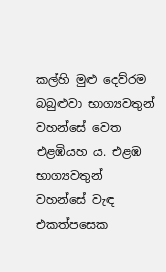කල්හි මුළු දෙව්රම බබුළුවා භාග්‍යවතුන් වහන්සේ වෙත එළඹියහ ය. එළඹ භාග්‍යවතුන් වහන්සේ වැඳ එකත්පසෙක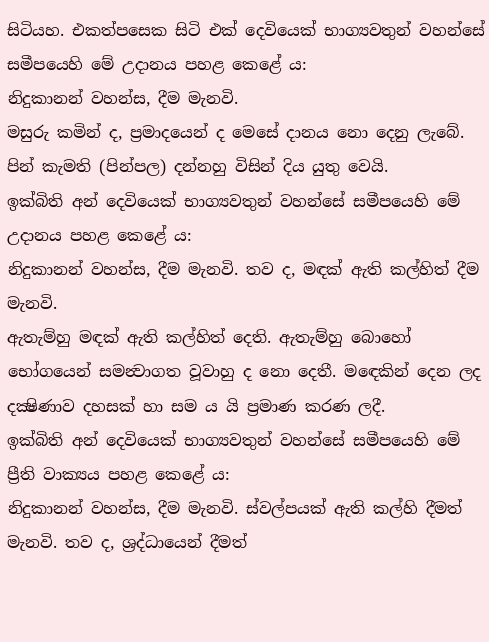සිටියහ. එකත්පසෙක සිටි එක් දෙවියෙක් භාග්‍යවතුන් වහන්සේ සමීපයෙහි මේ උදානය පහළ කෙළේ ය:
නිදුකානන් වහන්ස, දීම මැනවි.
මසුරු කමින් ද, ප්‍රමාදයෙන් ද මෙසේ දානය නො දෙනු ලැබේ. පින් කැමති (පින්පල) දන්නහු විසින් දිය යුතු වෙයි.
ඉක්බිති අන් දෙවියෙක් භාග්‍යවතුන් වහන්සේ සමීපයෙහි මේ උදානය පහළ කෙළේ ය:
නිදුකානන් වහන්ස, දීම මැනවි. තව ද, මඳක් ඇති කල්හිත් දීම මැනවි.
ඇතැම්හු මඳක් ඇති කල්හිත් දෙති. ඇතැම්හු බොහෝ භෝගයෙන් සමන්‍වාගත වූවාහු ද නො දෙතී. මඳෙකින් දෙන ලද දක්‍ෂිණාව දහසක් හා සම ය යි ප්‍රමාණ කරණ ලදී.
ඉක්බිති අන් දෙවියෙක් භාග්‍යවතුන් වහන්සේ සමීපයෙහි මේ ප්‍රීති වාක්‍යය පහළ කෙළේ ය:
නිදුකානන් වහන්ස, දීම මැනවි. ස්වල්පයක් ඇති කල්හි දීමත් මැනවි. තව ද, ශ්‍රද්ධායෙන් දීමත්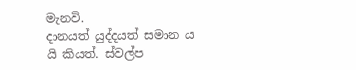මැනවි.
දානයත් යුද්දයත් සමාන ය යි කියත්. ස්වල්ප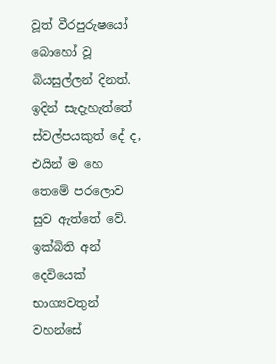වූත් වීරපුරුෂයෝ බොහෝ වූ බියසුල්ලන් දිනත්. ඉදින් සැදැහැත්තේ ස්වල්පයකුත් දේ ද, එයින් ම හෙ තෙමේ පරලොව සුව ඇත්තේ වේ.
ඉක්බිති අන් දෙවියෙක් භාග්‍යවතුන් වහන්සේ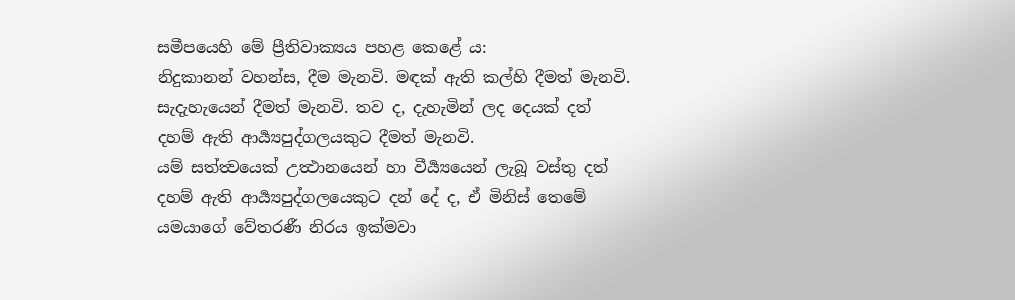සමීපයෙහි මේ ප්‍රීතිවාක්‍යය පහළ කෙළේ ය:
නිදුකානන් වහන්ස, දීම මැනවි. මඳක් ඇති කල්හි දීමත් මැනවි. සැදැහැයෙන් දීමත් මැනවි. තව ද, දැහැමින් ලද දෙයක් දත් දහම් ඇති ආර්‍ය්‍යපුද්ගලයකුට දීමත් මැනවි.
යම් සත්ත්‍වයෙක් උත්‍ථානයෙන් හා වීර්‍ය්‍යයෙන් ලැබූ වස්තු දත් දහම් ඇති ආර්‍ය්‍යපුද්ගලයෙකුට දන් දේ ද, ඒ මිනිස් තෙමේ යමයාගේ වේතරණී නිරය ඉක්මවා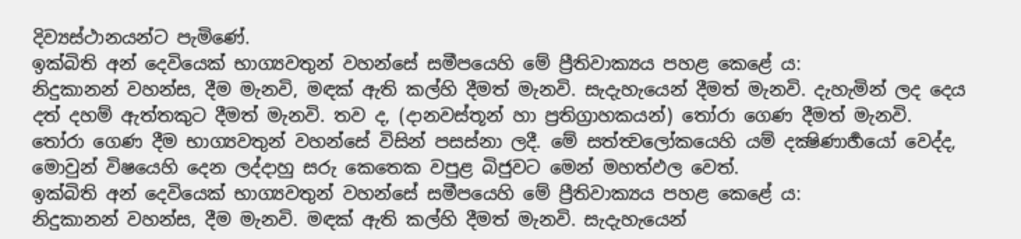දිව්‍යස්ථානයන්ට පැමිණේ.
ඉක්බිති අන් දෙවියෙක් භාග්‍යවතුන් වහන්සේ සමීපයෙහි මේ ප්‍රීතිවාක්‍යය පහළ කෙළේ ය:
නිදුකානන් වහන්ස, දීම මැනවි, මඳක් ඇති කල්හි දීමත් මැනවි. සැදැහැයෙන් දීමත් මැනවි. දැහැමින් ලද දෙය දත් දහම් ඇත්තකුට දීමත් මැනවි. තව ද, (දානවස්තූන් හා ප්‍රතිග්‍රාහකයන්) තෝරා ගෙණ දීමත් මැනවි.
තෝරා ගෙණ දීම භාග්‍යවතුන් වහන්සේ විසින් පසස්නා ලදී. මේ සත්ත්‍වලෝකයෙහි යම් දක්‍ෂිණාර්‍හයෝ වෙද්ද, මොවුන් විෂයෙහි දෙන ලද්දාහු සරු කෙතෙක වපුළ බිජුවට මෙන් මහත්ඵල වෙත්.
ඉක්බිති අන් දෙවියෙක් භාග්‍යවතුන් වහන්සේ සමීපයෙහි මේ ප්‍රීතිවාක්‍යය පහළ කෙළේ ය:
නිදුකානන් වහන්ස, දීම මැනවි. මඳක් ඇති කල්හි දීමත් මැනවි. සැදැහැයෙන්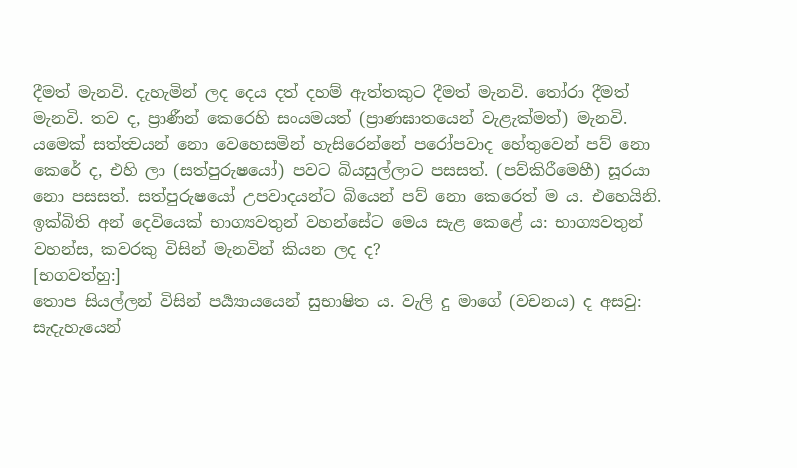දීමත් මැනවි. දැහැමින් ලද දෙය දත් දහම් ඇත්තකුට දීමත් මැනවි. තෝරා දීමත් මැනවි. තව ද, ප්‍රාණීන් කෙරෙහි සංයමයත් (ප්‍රාණඝාතයෙන් වැළැක්මත්) මැනවි.
යමෙක් සත්ත්‍වයන් නො වෙහෙසමින් හැසිරෙන්නේ පරෝපවාද හේතුවෙන් පව් නො කෙරේ ද, එහි ලා (සත්පුරුෂයෝ) පවට බියසුල්ලාට පසසත්. (පව්කිරීමෙහී) සූරයා නො පසසත්. සත්පුරුෂයෝ උපවාදයන්ට බියෙන් පව් නො කෙරෙත් ම ය. එහෙයිනි.
ඉක්බිති අන් දෙවියෙක් භාග්‍යවතුන් වහන්සේට මෙය සැළ කෙළේ ය: භාග්‍යවතුන් වහන්ස, කවරකු විසින් මැනවින් කියන ලද ද?
[භගවත්හු:]
තොප සියල්ලන් විසින් පර්‍ය්‍යායයෙන් සුභාෂිත ය. වැලි දු මාගේ (වචනය) ද අසවු:
සැදැහැයෙන්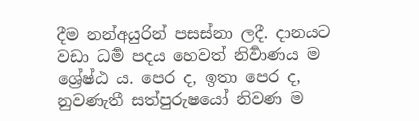දීම නන්අයුරින් පසස්නා ලදී. දානයට වඩා ධර්‍ම පදය හෙවත් නිර්‍වාණය ම ශ්‍රේෂ්ඨ ය. පෙර ද, ඉතා පෙර ද, නුවණැතී සත්පුරුෂයෝ නිවණ ම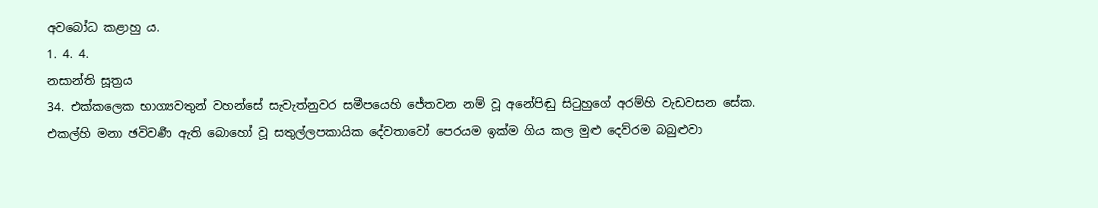අවබෝධ කළාහු ය.
1. 4. 4.
නසාන්ති සූත්‍රය
34. එක්කලෙක භාග්‍යවතුන් වහන්සේ සැවැත්නුවර සමීපයෙහි ජේතවන නම් වූ අනේපිඬු සිටුහුගේ අරම්හි වැඩවසන සේක.
එකල්හි මනා ඡවිවර්‍ණ ඇති බොහෝ වූ සතුල්ලපකායික දේවතාවෝ පෙරයම ඉක්ම ගිය කල මුළු දෙව්රම බබුළුවා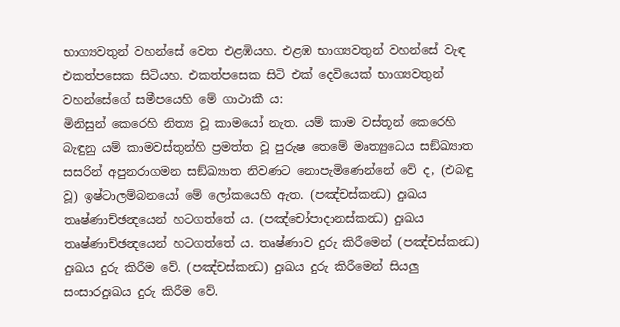භාග්‍යවතුන් වහන්සේ වෙත එළඹියහ. එළඹ භාග්‍යවතුන් වහන්සේ වැඳ එකත්පසෙක සිටියහ. එකත්පසෙක සිටි එක් දෙවියෙක් භාග්‍යවතුන් වහන්සේගේ සමීපයෙහි මේ ගාථාකී ය:
මිනිසුන් කෙරෙහි නිත්‍ය වූ කාමයෝ නැත. යම් කාම වස්තූන් කෙරෙහි බැඳුනු යම් කාමවස්තුන්හි ප්‍රමත්ත වූ පුරුෂ තෙමේ මෘත්‍යුධෙය සඞ්ඛ්‍යාත සසරින් අපුනරාගමන සඞ්ඛ්‍යාත නිවණට නොපැමිණෙන්නේ වේ ද, (එබඳු වූ) ඉෂ්ටාලම්බනයෝ මේ ලෝකයෙහි ඇත. (පඤ්චස්කන්‍ධ) දුඃඛය තෘෂ්ණාච්ඡන්‍දයෙන් හටගත්තේ ය. (පඤ්චෝපාදානස්කන්‍ධ) දුඃඛය තෘෂ්ණාච්ඡන්‍දයෙන් හටගත්තේ ය. තෘෂ්ණාව දුරු කිරීමෙන් (පඤ්චස්කන්‍ධ) දුඃඛය දුරු කිරීම වේ. (පඤ්චස්කන්‍ධ) දුඃඛය දුරු කිරීමෙන් සියලු සංසාරදුඃඛය දුරු කිරීම වේ.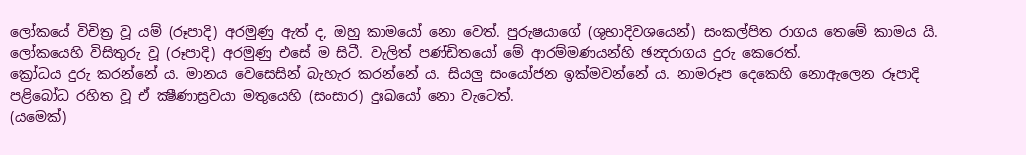ලෝකයේ විචිත්‍ර වූ යම් (රූපාදි) අරමුණු ඇත් ද, ඔහු කාමයෝ නො වෙත්. පුරුෂයාගේ (ශුභාදිවශයෙන්) සංකල්පිත රාගය තෙමේ කාමය යි. ලෝකයෙහි විසිතුරු වූ (රූපාදි) අරමුණු එසේ ම සිටී. වැලිත් පණ්ඩිතයෝ මේ ආරම්මණයන්හි ඡන්‍දරාගය දුරු කෙරෙත්.
ක්‍රෝධය දුරු කරන්නේ ය. මානය වෙසෙසින් බැහැර කරන්නේ ය. සියලු සංයෝජන ඉක්මවන්නේ ය. නාමරූප දෙකෙහි නොඇලෙන රූපාදි පළිබෝධ රහිත වූ ඒ ක්‍ෂීණාස්‍රවයා මතුයෙහි (සංසාර) දුඃඛයෝ නො වැටෙත්.
(යමෙක්)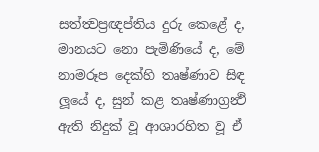සත්ත්‍වප්‍රඥප්තිය දුරු කෙළේ ද, මානයට නො පැමිණියේ ද, මේ නාමරූප දෙක්හි තෘෂ්ණාව සිඳ ලූයේ ද, සුන් කළ තෘෂ්ණාග්‍රන්‍ථි ඇති නිදුක් වූ ආශාරහිත වූ ඒ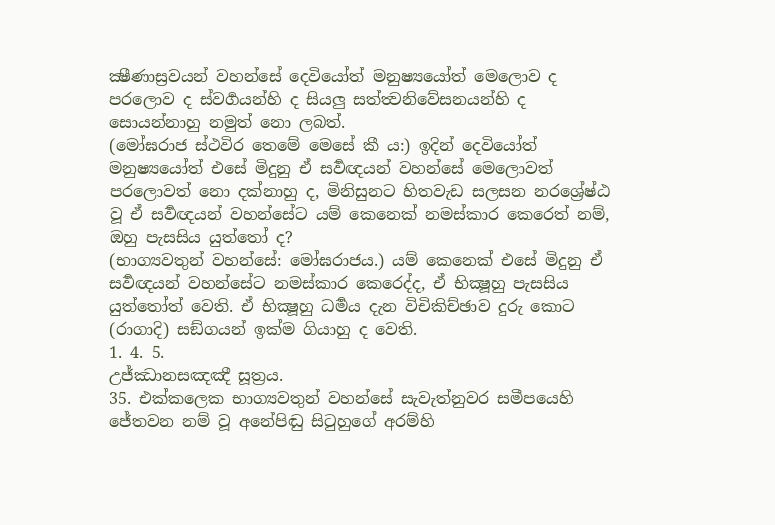ක්‍ෂීණාස්‍රවයන් වහන්සේ දෙවියෝත් මනුෂ්‍යයෝත් මෙලොව ද පරලොව ද ස්වර්‍ගයන්හි ද සියලු සත්ත්‍වනිවේසනයන්හි ද සොයන්නාහු නමුත් නො ලබත්.
(මෝඝරාජ ස්ථවිර තෙමේ මෙසේ කී ය:) ඉදින් දෙවියෝත් මනුෂ්‍යයෝත් එසේ මිදුනු ඒ සර්‍වඥයන් වහන්සේ මෙලොවත් පරලොවත් නො දක්නාහු ද, මිනිසුනට හිතවැඩ සලසන නරශ්‍රේෂ්ඨ වූ ඒ සර්‍වඥයන් වහන්සේට යම් කෙනෙක් නමස්කාර කෙරෙත් නම්, ඔහු පැසසිය යුත්තෝ ද?
(භාග්‍යවතුන් වහන්සේ: මෝඝරාජය.) යම් කෙනෙක් එසේ මිදුනු ඒ සර්‍වඥයන් වහන්සේට නමස්කාර කෙරෙද්ද, ඒ භික්‍ෂූහු පැසසිය යුත්තෝත් වෙති. ඒ භික්‍ෂූහු ධර්‍මය දැන විචිකිච්ඡාව දුරු කොට (රාගාදි) සඞ්ගයන් ඉක්ම ගියාහු ද වෙති.
1. 4. 5.
උජ්ඣානසඤඤී සූත්‍රය.
35. එක්කලෙක භාග්‍යවතුන් වහන්සේ සැවැත්නුවර සමීපයෙහි ජේතවන නම් වූ අනේපිඬු සිටුහුගේ අරම්හි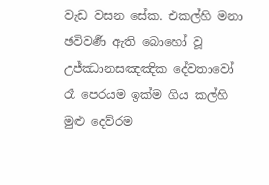වැඩ වසන සේක. එකල්හි මනා ඡවිවර්‍ණ ඇති බොහෝ වූ උජ්ඣානසඤඤික දේවතාවෝ රෑ පෙරයම ඉක්ම ගිය කල්හි මුළු දෙව්රම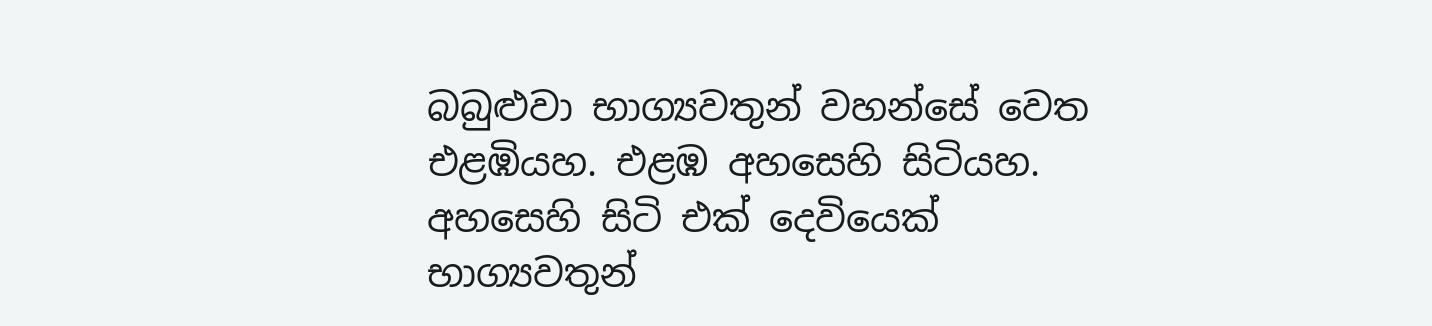බබුළුවා භාග්‍යවතුන් වහන්සේ වෙත එළඹියහ. එළඹ අහසෙහි සිටියහ. අහසෙහි සිටි එක් දෙවියෙක් භාග්‍යවතුන්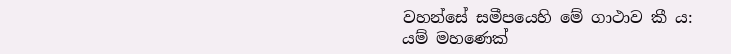වහන්සේ සමීපයෙහි මේ ගාථාව කී ය:
යම් මහණෙක්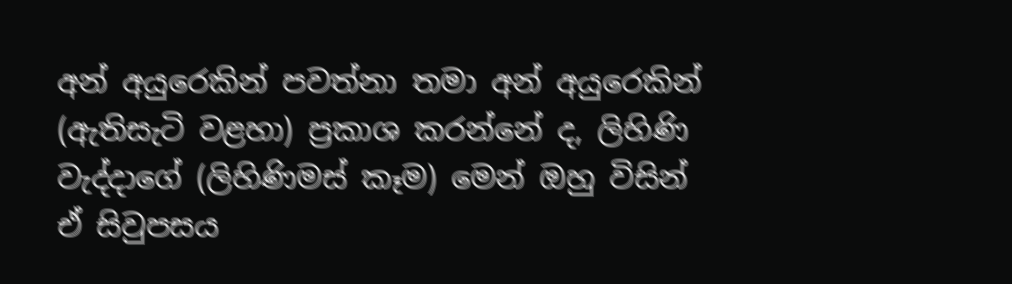අන් අයුරෙකින් පවත්නා තමා අන් අයුරෙකින් (ඇතිසැටි වළහා) ප්‍රකාශ කරන්නේ ද, ලිහිණි වැද්දාගේ (ලිහිණිමස් කෑම) මෙන් ඔහු විසින් ඒ සිවුපසය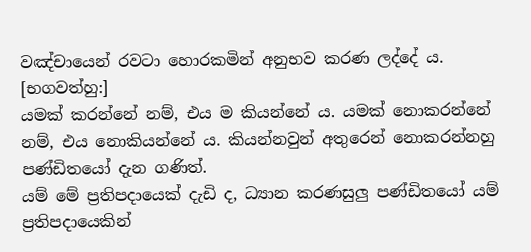වඤ්චායෙන් රවටා හොරකමින් අනුභව කරණ ලද්දේ ය.
[භගවත්හු:]
යමක් කරන්නේ නම්, එය ම කියන්නේ ය. යමක් නොකරන්නේ නම්, එය නොකියන්නේ ය. කියන්නවුන් අතුරෙන් නොකරන්නහු පණ්ඩිතයෝ දැන ගණිත්.
යම් මේ ප්‍රතිපදායෙක් දැඩි ද, ධ්‍යාන කරණසුලු පණ්ඩිතයෝ යම් ප්‍රතිපදායෙකින්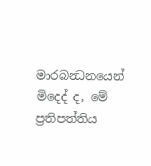මාරබන්‍ධනයෙන් මිදෙද් ද, මේ ප්‍රතිපත්තිය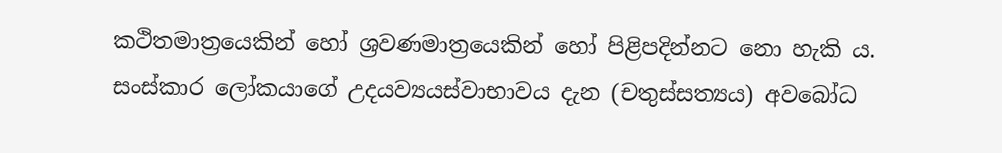කථිතමාත්‍රයෙකින් හෝ ශ්‍රවණමාත්‍රයෙකින් හෝ පිළිපදින්නට නො හැකි ය.
සංස්කාර ලෝකයාගේ උදයව්‍යයස්වාභාවය දැන (චතුස්සත්‍යය) අවබෝධ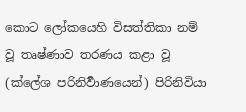කොට ලෝකයෙහි විසත්තිකා නම් වූ තෘෂ්ණාව තරණය කළා වූ (ක්ලේශ පරිනිර්‍වාණයෙන්) පිරිනිවියා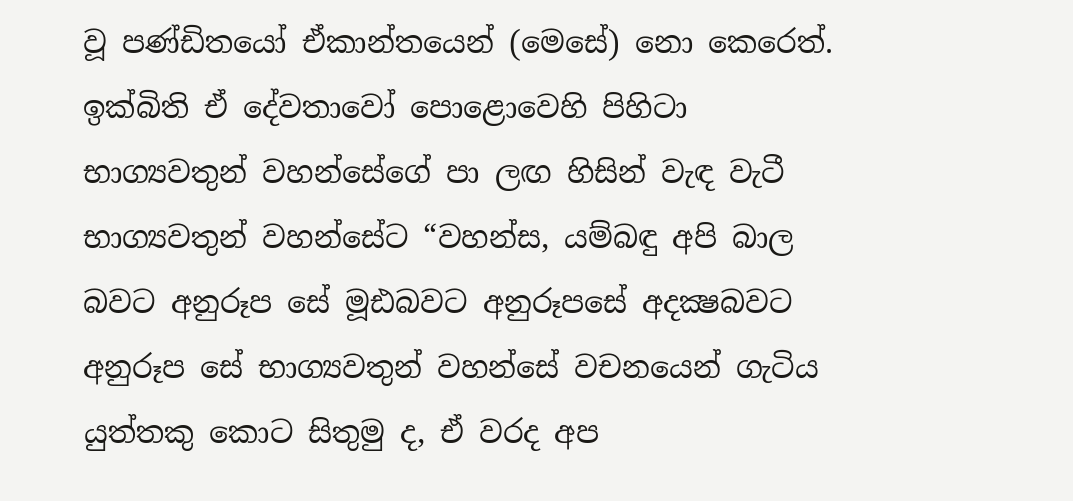වූ පණ්ඩිතයෝ ඒකාන්තයෙන් (මෙසේ) නො කෙරෙත්.
ඉක්බිති ඒ දේවතාවෝ පොළොවෙහි පිහිටා භාග්‍යවතුන් වහන්සේගේ පා ලඟ හිසින් වැඳ වැටී භාග්‍යවතුන් වහන්සේට “වහන්ස, යම්බඳු අපි බාල බවට අනුරූප සේ මූඪබවට අනුරූපසේ අදක්‍ෂබවට අනුරූප සේ භාග්‍යවතුන් වහන්සේ වචනයෙන් ගැටිය යුත්තකු කොට සිතුමු ද, ඒ වරද අප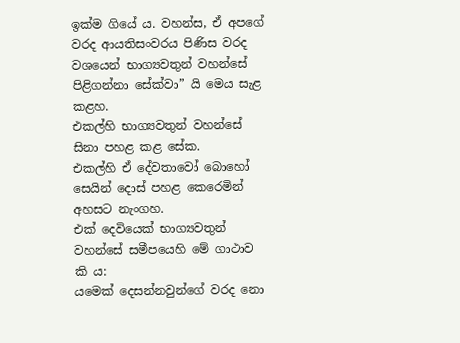ඉක්ම ගියේ ය. වහන්ස, ඒ අපගේ වරද ආයතිසංවරය පිණිස වරද වශයෙන් භාග්‍යවතුන් වහන්සේ පිළිගන්නා සේක්වා” යි මෙය සැළ කළහ.
එකල්හි භාග්‍යවතුන් වහන්සේ සිනා පහළ කළ සේක.
එකල්හි ඒ දේවතාවෝ බොහෝ සෙයින් දොස් පහළ කෙරෙමින් අහසට නැංගහ.
එක් දෙවියෙක් භාග්‍යවතුන් වහන්සේ සමීපයෙහි මේ ගාථාව කි ය:
යමෙක් දෙසන්නවුන්ගේ වරද නො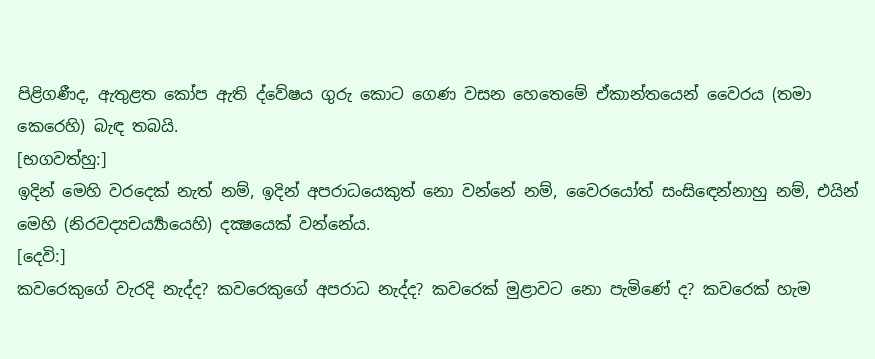පිළිගණීද, ඇතුළත කෝප ඇති ද්වේෂය ගුරු කොට ගෙණ වසන හෙතෙමේ ඒකාන්තයෙන් වෛරය (තමා කෙරෙහි) බැඳ තබයි.
[භගවත්හු:]
ඉදින් මෙහි වරදෙක් නැත් නම්, ඉදින් අපරාධයෙකුත් නො වන්නේ නම්, වෛරයෝත් සංසිඳෙන්නාහු නම්, එයින් මෙහි (නිරවද්‍යචර්‍ය්‍යායෙහි) දක්‍ෂයෙක් වන්නේය.
[දෙවි:]
කවරෙකුගේ වැරදි නැද්ද? කවරෙකුගේ අපරාධ නැද්ද? කවරෙක් මුළාවට නො පැමිණේ ද? කවරෙක් හැම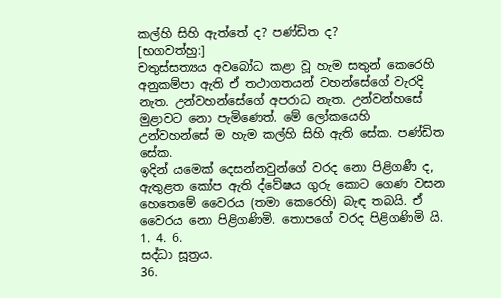කල්හි සිහි ඇත්තේ ද? පණ්ඩිත ද?
[භගවත්හු:]
චතුස්සත්‍යය අවබෝධ කළා වූ හැම සතුන් කෙරෙහි අනුකම්පා ඇති ඒ තථාගතයන් වහන්සේගේ වැරදි නැත. උන්වහන්සේගේ අපරාධ නැත. උන්වන්හසේ මුළාවට නො පැමිණෙත්. මේ ලෝකයෙහි උන්වහන්සේ ම හැම කල්හි සිහි ඇති සේක. පණ්ඩිත සේක.
ඉදින් යමෙක් දෙසන්නවුන්ගේ වරද නො පිළිගණී ද, ඇතුළත කෝප ඇති ද්වේෂය ගුරු කොට ගෙණ වසන හෙතෙමේ වෛරය (තමා කෙරෙහි) බැඳ තබයි. ඒ වෛරය නො පිළිගණිමි. තොපගේ වරද පිළිගණිමි යි.
1. 4. 6.
සද්ධා සූත්‍රය.
36.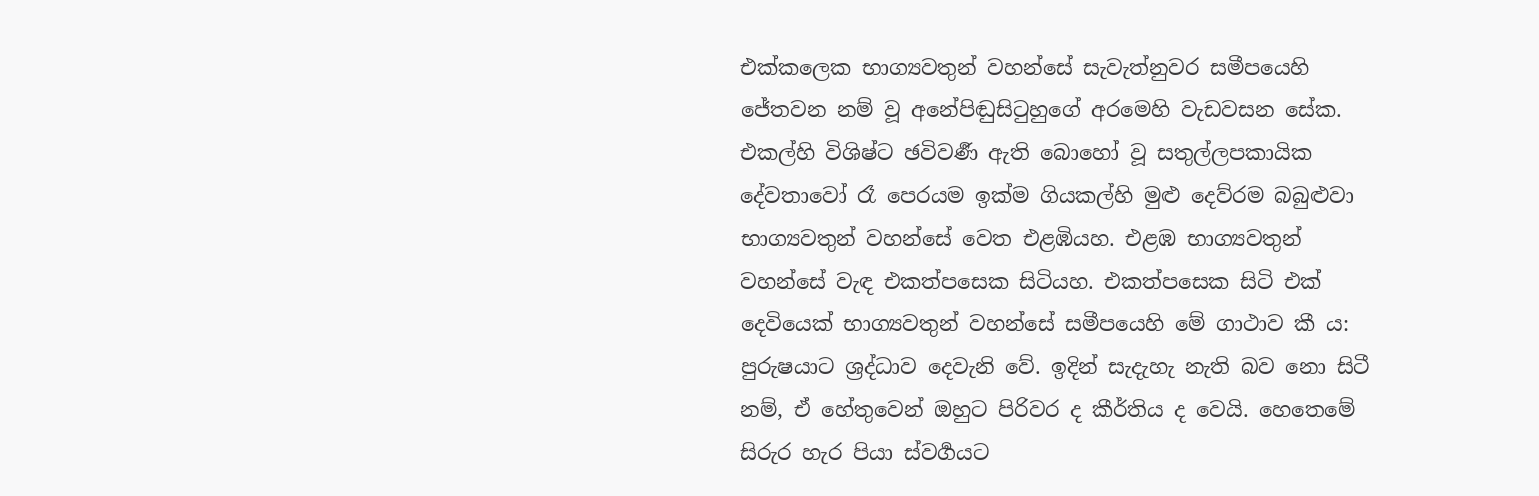එක්කලෙක භාග්‍යවතුන් වහන්සේ සැවැත්නුවර සමීපයෙහි ජේතවන නම් වූ අනේපිඬුසිටුහුගේ අරමෙහි වැඩවසන සේක. එකල්හි විශිෂ්ට ඡවිවර්‍ණ ඇති බොහෝ වූ සතුල්ලපකායික දේවතාවෝ රෑ පෙරයම ඉක්ම ගියකල්හි මුළු දෙව්රම බබුළුවා භාග්‍යවතුන් වහන්සේ වෙත එළඹියහ. එළඹ භාග්‍යවතුන් වහන්සේ වැඳ එකත්පසෙක සිටියහ. එකත්පසෙක සිටි එක් දෙවියෙක් භාග්‍යවතුන් වහන්සේ සමීපයෙහි මේ ගාථාව කී ය:
පුරුෂයාට ශ්‍රද්ධාව දෙවැනි වේ. ඉදින් සැදැහැ නැති බව නො සිටී නම්, ඒ හේතුවෙන් ඔහුට පිරිවර ද කීර්තිය ද වෙයි. හෙතෙමේ සිරුර හැර පියා ස්වර්‍ගයට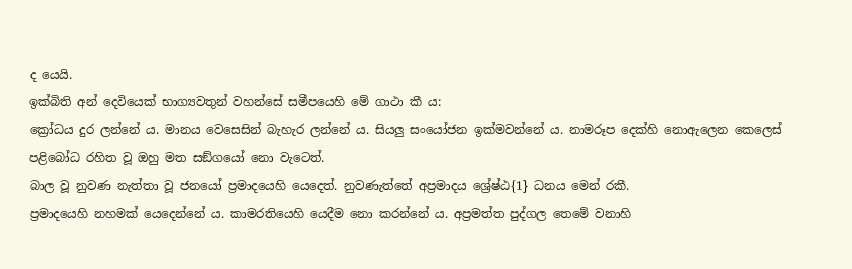ද යෙයි.
ඉක්බිති අන් දෙවියෙක් භාග්‍යවතුන් වහන්සේ සමීපයෙහි මේ ගාථා කී ය:
ක්‍රෝධය දුර ලන්නේ ය. මානය වෙසෙසින් බැහැර ලන්නේ ය. සියලු සංයෝජන ඉක්මවන්නේ ය. නාමරූප දෙක්හි නොඇලෙන කෙලෙස් පළිබෝධ රහිත වූ ඔහු මත සඞ්ගයෝ නො වැටෙත්.
බාල වූ නුවණ නැත්තා වූ ජනයෝ ප්‍රමාදයෙහි යෙදෙත්. නුවණැත්තේ අප්‍රමාදය ශ්‍රේෂ්ඨ{1} ධනය මෙන් රකී.
ප්‍රමාදයෙහි නහමක් යෙදෙන්නේ ය. කාමරතියෙහි යෙදීම නො කරන්නේ ය. අප්‍රමත්ත පුද්ගල තෙමේ වනාහි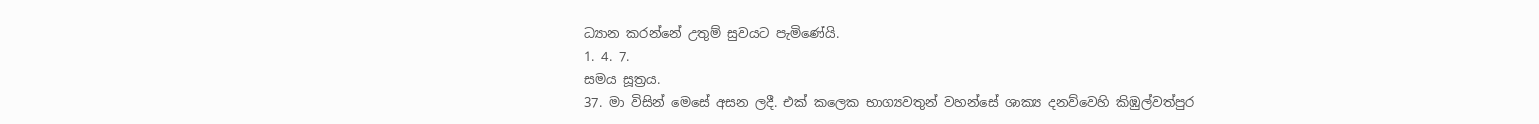ධ්‍යාන කරන්නේ උතුම් සුවයට පැමිණේයි.
1. 4. 7.
සමය සූත්‍රය.
37. මා විසින් මෙසේ අසන ලදී. එක් කලෙක භාග්‍යවතුන් වහන්සේ ශාක්‍ය දනව්වෙහි කිඹුල්වත්පුර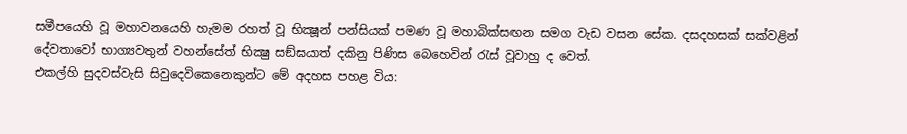සමීපයෙහි වූ මහාවනයෙහි හැමම රහත් වූ භික්‍ෂූන් පන්සියක් පමණ වූ මහාබික්සඟන සමග වැඩ වසන සේක. දසදහසක් සක්වළින් දේවතාවෝ භාග්‍යවතුන් වහන්සේත් භික්‍ෂු සඞ්ඝයාත් දකිනු පිණිස බෙහෙවින් රැස් වූවාහු ද වෙත්.
එකල්හි සුදවස්වැසි සිවුදෙවිකෙනෙකුන්ට මේ අදහස පහළ විය: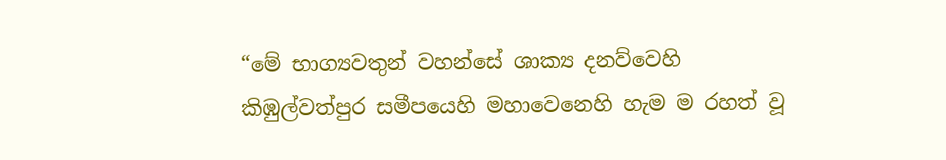“මේ භාග්‍යවතුන් වහන්සේ ශාක්‍ය දනව්වෙහි කිඹුල්වත්පුර සමීපයෙහි මහාවෙනෙහි හැම ම රහත් වූ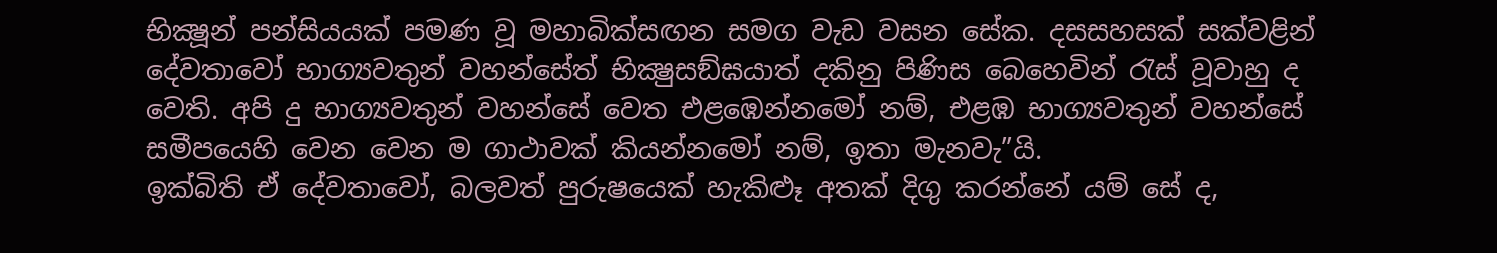භික්‍ෂූන් පන්සියයක් පමණ වූ මහාබික්සඟන සමග වැඩ වසන සේක. දසසහසක් සක්වළින් දේවතාවෝ භාග්‍යවතුන් වහන්සේත් භික්‍ෂුසඞ්ඝයාත් දකිනු පිණිස බෙහෙවින් රැස් වූවාහු ද වෙති. අපි දු භාග්‍යවතුන් වහන්සේ වෙත එළඹෙන්නමෝ නම්, එළඹ භාග්‍යවතුන් වහන්සේ සමීපයෙහි වෙන වෙන ම ගාථාවක් කියන්නමෝ නම්, ඉතා මැනවැ”යි.
ඉක්බිති ඒ දේවතාවෝ, බලවත් පුරුෂයෙක් හැකිළූ අතක් දිගු කරන්නේ යම් සේ ද,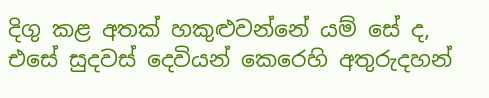දිගු කළ අතක් හකුළුවන්නේ යම් සේ ද, එසේ සුදවස් දෙවියන් කෙරෙහි අතුරුදහන්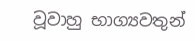වූවාහු භාග්‍යවතුන්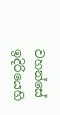වහන්සේ ඉදිරියෙහි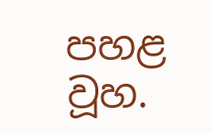පහළ වූහ.